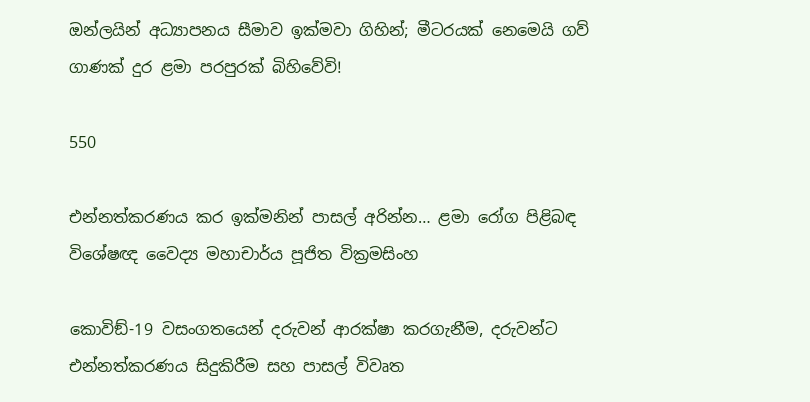ඔන්ලයින් අධ්‍යාපනය සීමාව ඉක්මවා ගිහින්; මීටරයක් නෙමෙයි ගව් ගාණක් දුර ළමා පරපුරක් බිහිවේවි!

550

එන්නත්කරණය කර ඉක්මනින් පාසල් අරින්න… ළමා රෝග පිළිබඳ විශේෂඥ වෛද්‍ය මහාචාර්ය පූජිත වික්‍රමසිංහ

කොවිඞ්-19 වසංගතයෙන් දරුවන් ආරක්ෂා කරගැනීම, දරුවන්ට එන්නත්කරණය සිදුකිරීම සහ පාසල් විවෘත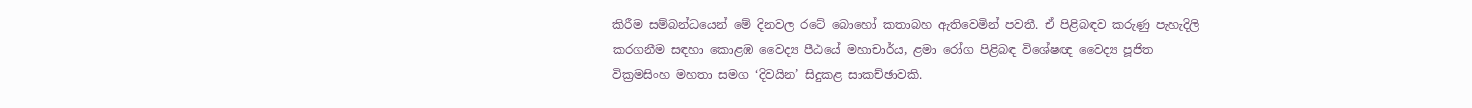කිරීම සම්බන්ධයෙන් මේ දිනවල රටේ බොහෝ කතාබහ ඇතිවෙමින් පවතී. ඒ පිළිබඳව කරුණු පැහැදිලි කරගනීම සඳහා කොළඹ වෛද්‍ය පීඨයේ මහාචාර්ය, ළමා රෝග පිළිබඳ විශේෂඥ වෛද්‍ය පූජිත වික්‍රමසිංහ මහතා සමග ‘දිවයින’ සිදුකළ සාකච්ඡාවකි.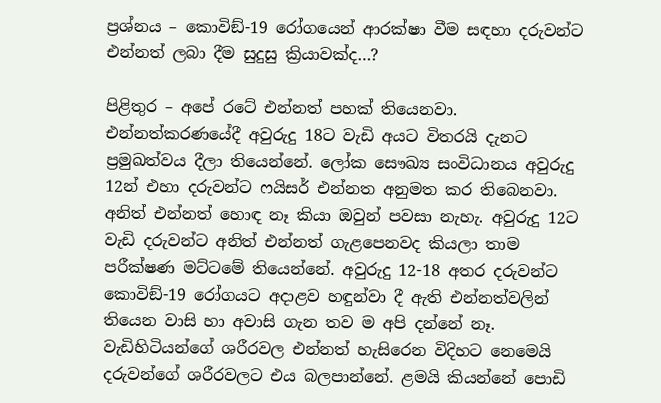ප්‍රශ්නය – කොවිඞ්-19 රෝගයෙන් ආරක්ෂා වීම සඳහා දරුවන්ට එන්නත් ලබා දීම සුදුසු ක්‍රියාවක්ද…?

පිළිතුර – අපේ රටේ එන්නත් පහක් තියෙනවා. එන්නත්කරණයේදී අවුරුදු 18ට වැඩි අයට විතරයි දැනට ප්‍රමුඛත්වය දීලා තියෙන්නේ. ලෝක සෞඛ්‍ය සංවිධානය අවුරුදු 12න් එහා දරුවන්ට ෆයිසර් එන්නත අනුමත කර තිබෙනවා. අනිත් එන්නත් හොඳ නෑ කියා ඔවුන් පවසා නැහැ. අවුරුදු 12ට වැඩි දරුවන්ට අනිත් එන්නත් ගැළපෙනවද කියලා තාම පරීක්ෂණ මට්ටමේ තියෙන්නේ. අවුරුදු 12-18 අතර දරුවන්ට කොවිඞ්-19 රෝගයට අදාළව හඳුන්වා දී ඇති එන්නත්වලින් තියෙන වාසි හා අවාසි ගැන තව ම අපි දන්නේ නෑ. වැඩිහිටියන්ගේ ශරීරවල එන්නත් හැසිරෙන විදිහට නෙමෙයි දරුවන්ගේ ශරීරවලට එය බලපාන්නේ. ළමයි කියන්නේ පොඩි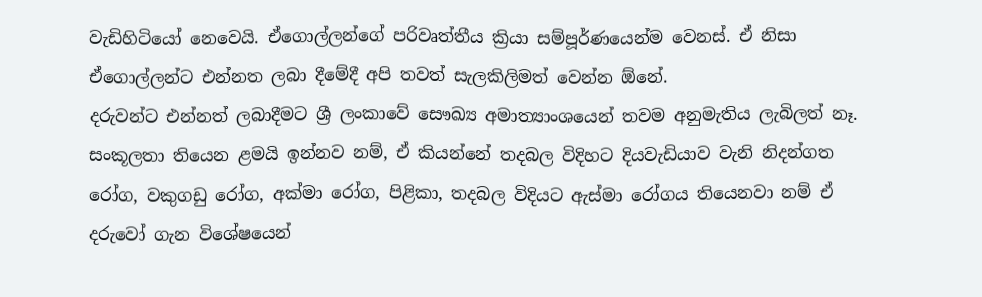වැඩිහිටියෝ නෙවෙයි. ඒගොල්ලන්ගේ පරිවෘත්තීය ක්‍රියා සම්පූර්ණයෙන්ම වෙනස්. ඒ නිසා ඒගොල්ලන්ට එන්නත ලබා දීමේදී අපි තවත් සැලකිලිමත් වෙන්න ඕනේ.
දරුවන්ට එන්නත් ලබාදීමට ශ්‍රී ලංකාවේ සෞඛ්‍ය අමාත්‍යාංශයෙන් තවම අනුමැතිය ලැබිලත් නෑ. සංකූලතා තියෙන ළමයි ඉන්නව නම්, ඒ කියන්නේ තදබල විදිහට දියවැඩියාව වැනි නිදන්ගත රෝග, වකුගඩු රෝග, අක්මා රෝග, පිළිකා, තදබල විදියට ඇස්මා රෝගය තියෙනවා නම් ඒ දරුවෝ ගැන විශේෂයෙන්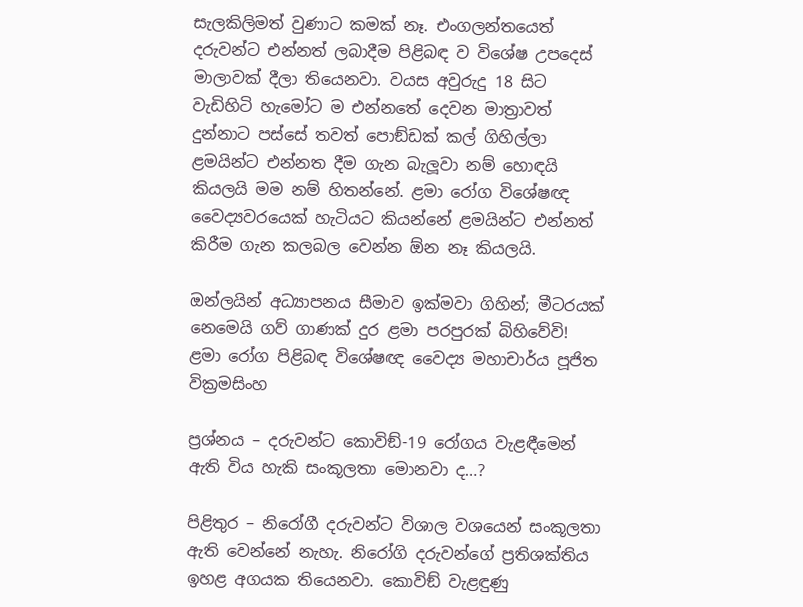සැලකිලිමත් වුණාට කමක් නෑ. එංගලන්තයෙත් දරුවන්ට එන්නත් ලබාදීම පිළිබඳ ව විශේෂ උපදෙස් මාලාවක් දීලා තියෙනවා. වයස අවුරුදු 18 සිට වැඩිහිටි හැමෝට ම එන්නතේ දෙවන මාත්‍රාවත් දුන්නාට පස්සේ තවත් පොඞ්ඩක් කල් ගිහිල්ලා ළමයින්ට එන්නත දීම ගැන බැලූවා නම් හොඳයි කියලයි මම නම් හිතන්නේ. ළමා රෝග විශේෂඥ වෛද්‍යවරයෙක් හැටියට කියන්නේ ළමයින්ට එන්නත් කිරීම ගැන කලබල වෙන්න ඕන නෑ කියලයි.

ඔන්ලයින් අධ්‍යාපනය සීමාව ඉක්මවා ගිහින්; මීටරයක් නෙමෙයි ගව් ගාණක් දුර ළමා පරපුරක් බිහිවේවි!
ළමා රෝග පිළිබඳ විශේෂඥ වෛද්‍ය මහාචාර්ය පූජිත වික්‍රමසිංහ

ප්‍රශ්නය – දරුවන්ට කොවිඞ්-19 රෝගය වැළඳීමෙන් ඇති විය හැකි සංකූලතා මොනවා ද…?

පිළිතුර – නිරෝගී දරුවන්ට විශාල වශයෙන් සංකූලතා ඇති වෙන්නේ නැහැ. නිරෝගි දරුවන්ගේ ප්‍රතිශක්තිය ඉහළ අගයක තියෙනවා. කොවිඞ් වැළඳුණු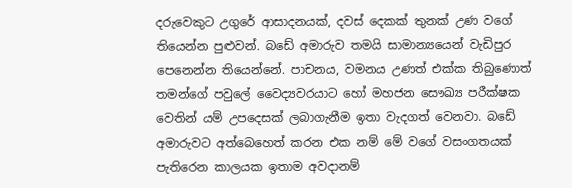දරුවෙකුට උගුරේ ආසාදනයක්, දවස් දෙකක් තුනක් උණ වගේ තියෙන්න පුළුවන්. බඩේ අමාරුව තමයි සාමාන්‍යයෙන් වැඩිපුර පෙනෙන්න තියෙන්නේ. පාචනය, වමනය උණත් එක්ක තිබුණොත් තමන්ගේ පවුලේ වෛද්‍යවරයාට හෝ මහජන සෞඛ්‍ය පරීක්ෂක වෙතින් යම් උපදෙසක් ලබාගැනීම ඉතා වැදගත් වෙනවා. බඩේ අමාරුවට අත්බෙහෙත් කරන එක නම් මේ වගේ වසංගතයක් පැතිරෙන කාලයක ඉතාම අවදානම්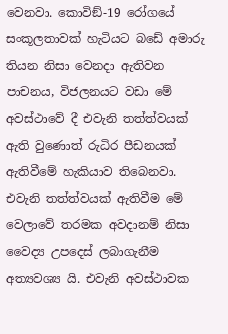වෙනවා. කොවිඞ්-19 රෝගයේ සංකූලතාවක් හැටියට බඩේ අමාරු තියන නිසා වෙනදා ඇතිවන පාචනය, විජලනයට වඩා මේ අවස්ථාවේ දී එවැනි තත්ත්වයක් ඇති වුණොත් රුධිර පීඩනයක් ඇතිවීමේ හැකියාව තිබෙනවා. එවැනි තත්ත්වයක් ඇතිවීම මේ වෙලාවේ තරමක අවදානම් නිසා වෛද්‍ය උපදෙස් ලබාගැනීම අත්‍යවශ්‍ය යි. එවැනි අවස්ථාවක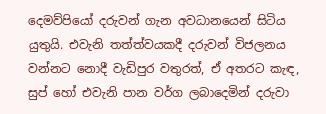දෙමව්පියෝ දරුවන් ගැන අවධානයෙන් සිටිය යුතුයි. එවැනි තත්ත්වයකදී දරුවන් විජලනය වන්නට නොදී වැඩිපුර වතුරත්, ඒ අතරට කැඳ, සුප් හෝ එවැනි පාන වර්ග ලබාදෙමින් දරුවා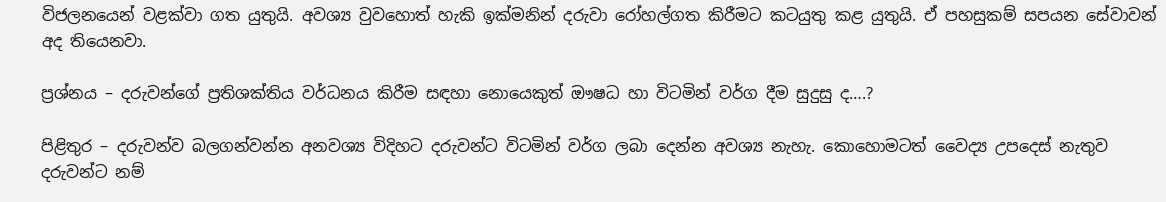විජලනයෙන් වළක්වා ගත යුතුයි. අවශ්‍ය වුවහොත් හැකි ඉක්මනින් දරුවා රෝහල්ගත කිරීමට කටයුතු කළ යුතුයි. ඒ පහසුකම් සපයන සේවාවන් අද තියෙනවා.

ප්‍රශ්නය – දරුවන්ගේ ප්‍රතිශක්තිය වර්ධනය කිරීම සඳහා නොයෙකුත් ඖෂධ හා විටමින් වර්ග දීම සුදුසු ද….?

පිළිතුර – දරුවන්ව බලගන්වන්න අනවශ්‍ය විදිහට දරුවන්ට විටමින් වර්ග ලබා දෙන්න අවශ්‍ය නැහැ. කොහොමටත් වෛද්‍ය උපදෙස් නැතුව දරුවන්ට නම්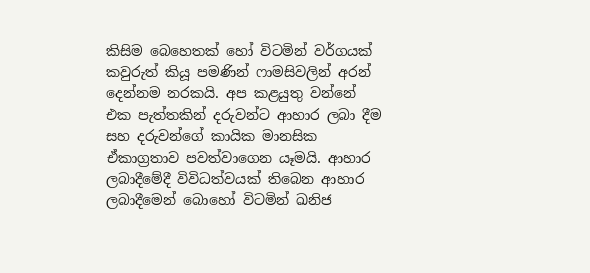කිසිම බෙහෙතක් හෝ විටමින් වර්ගයක් කවුරුත් කියූ පමණින් ෆාමසිවලින් අරන් දෙන්නම නරකයි. අප කළයුතු වන්නේ එක පැත්තකින් දරුවන්ට ආහාර ලබා දීම සහ දරුවන්ගේ කායික මානසික ඒකාග්‍රතාව පවත්වාගෙන යෑමයි. ආහාර ලබාදීමේදී විවිධත්වයක් තිබෙන ආහාර ලබාදීමෙන් බොහෝ විටමින් ඛනිජ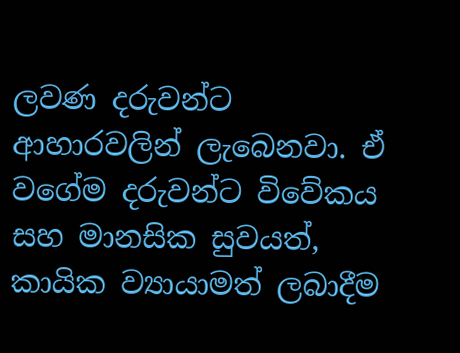ලවණ දරුවන්ට ආහාරවලින් ලැබෙනවා. ඒ වගේම දරුවන්ට විවේකය සහ මානසික සුවයත්, කායික ව්‍යායාමත් ලබාදීම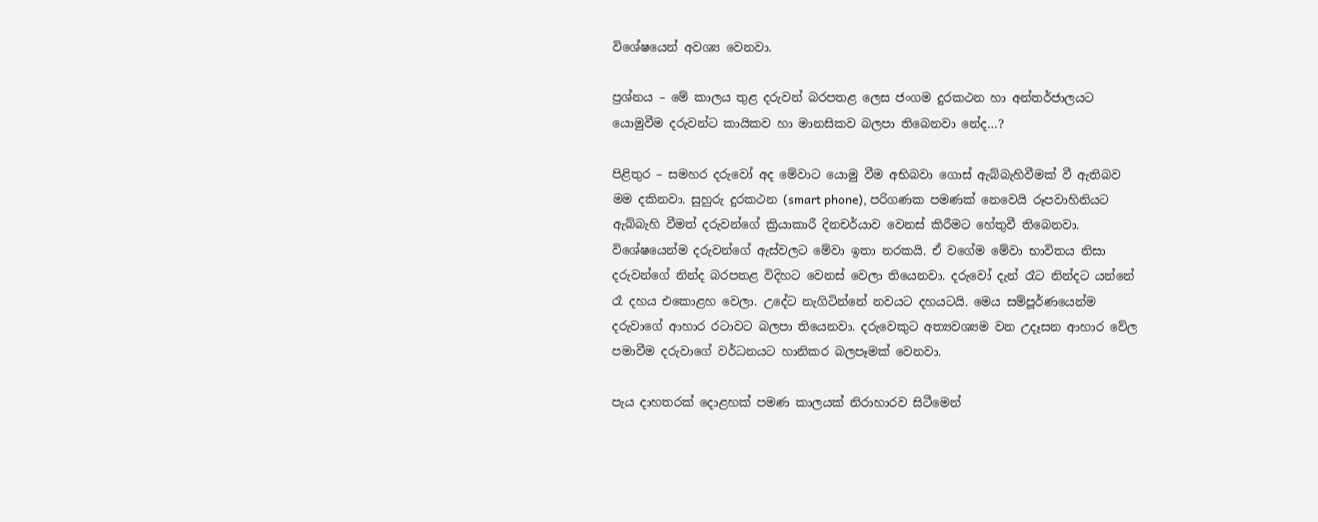විශේෂයෙන් අවශ්‍ය වෙනවා.

ප්‍රශ්නය – මේ කාලය තුළ දරුවන් බරපතළ ලෙස ජංගම දුරකථන හා අන්තර්ජාලයට යොමුවීම දරුවන්ට කායිකව හා මානසිකව බලපා තිබෙනවා නේද…?

පිළිතුර – සමහර දරුවෝ අද මේවාට යොමු වීම අභිබවා ගොස් ඇබ්බැහිවීමක් වී ඇතිබව මම දකිනවා. සුහුරු දුරකථන (smart phone), පරිගණක පමණක් නෙවෙයි රූපවාහිනියට ඇබ්බැහි වීමත් දරුවන්ගේ ක්‍රියාකාරී දිනචර්යාව වෙනස් කිරීමට හේතුවී තිබෙනවා. විශේෂයෙන්ම දරුවන්ගේ ඇස්වලට මේවා ඉතා නරකයි. ඒ වගේම මේවා භාවිතය නිසා දරුවන්ගේ නින්ද බරපතළ විදිහට වෙනස් වෙලා තියෙනවා. දරුවෝ දැන් රෑට නින්දට යන්නේ රෑ දහය එකොළහ වෙලා. උදේට නැගිටින්නේ නවයට දහයටයි. මෙය සම්පූර්ණයෙන්ම දරුවාගේ ආහාර රටාවට බලපා තියෙනවා. දරුවෙකුට අත්‍යවශ්‍යම වන උදෑසන ආහාර වේල පමාවීම දරුවාගේ වර්ධනයට හානිකර බලපෑමක් වෙනවා.

පැය දාහතරක් දොළහක් පමණ කාලයක් නිරාහාරව සිටීමෙන්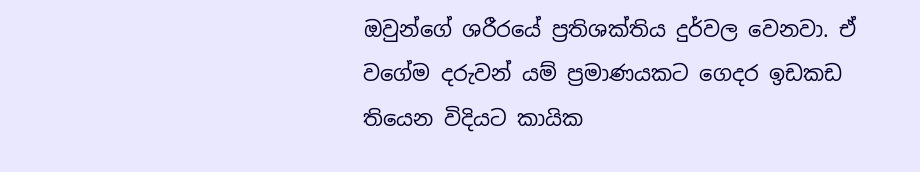ඔවුන්ගේ ශරීරයේ ප්‍රතිශක්තිය දුර්වල වෙනවා. ඒ වගේම දරුවන් යම් ප්‍රමාණයකට ගෙදර ඉඩකඩ තියෙන විදියට කායික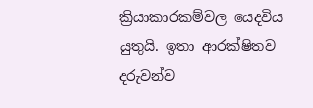ක්‍රියාකාරකම්වල යෙදවිය යුතුයි. ඉතා ආරක්ෂිතව දරුවන්ව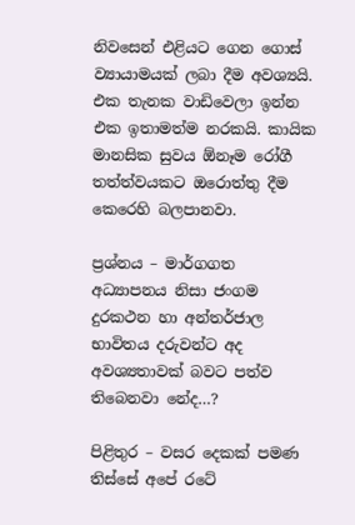නිවසෙන් එළියට ගෙන ගොස් ව්‍යායාමයක් ලබා දීම අවශ්‍යයි. එක තැනක වාඩිවෙලා ඉන්න එක ඉතාමත්ම නරකයි. කායික මානසික සුවය ඕනෑම රෝගී තත්ත්වයකට ඔරොත්තු දීම කෙරෙහි බලපානවා.

ප්‍රශ්නය – මාර්ගගත අධ්‍යාපනය නිසා ජංගම දුරකථන හා අන්තර්ජාල භාවිතය දරුවන්ට අද අවශ්‍යතාවක් බවට පත්ව තිබෙනවා නේද…?

පිළිතුර – වසර දෙකක් පමණ තිස්සේ අපේ රටේ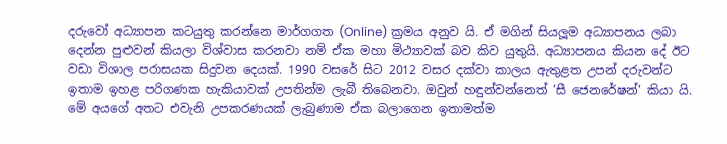දරුවෝ අධ්‍යාපන කටයුතු කරන්නෙ මාර්ගගත (Online) ක්‍රමය අනුව යි. ඒ මගින් සියලූම අධ්‍යාපනය ලබා දෙන්න පුළුවන් කියලා විශ්වාස කරනවා නම් ඒක මහා මිථ්‍යාවක් බව කිව යුතුයි. අධ්‍යාපනය කියන දේ ඊට වඩා විශාල පරාසයක සිදුවන දෙයක්. 1990 වසරේ සිට 2012 වසර දක්වා කාලය ඇතුළත උපන් දරුවන්ට ඉතාම ඉහළ පරිගණක හැකියාවක් උපතින්ම ලැබී තිබෙනවා. ඔවුන් හඳුන්වන්නෙත් ‘සී ජෙනරේෂන්‘ කියා යි. මේ අයගේ අතට එවැනි උපකරණයක් ලැබුණාම ඒක බලාගෙන ඉතාමත්ම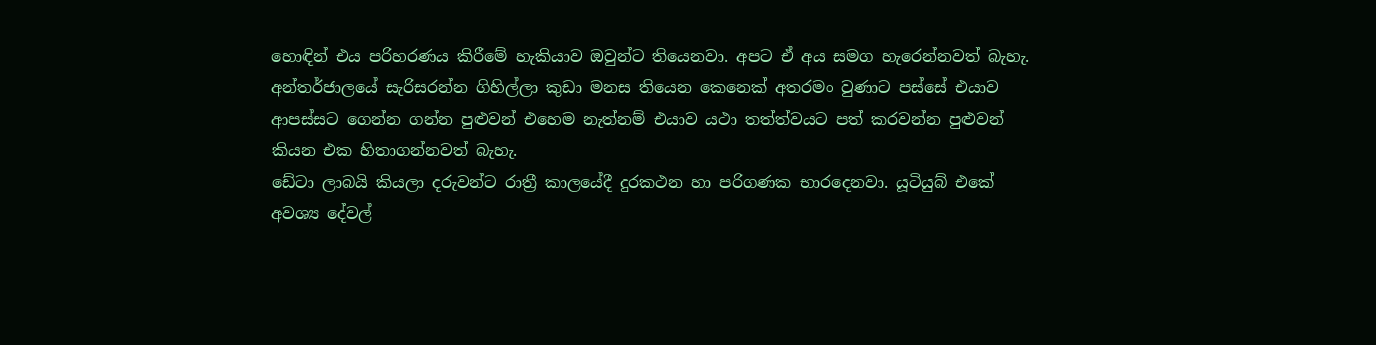හොඳින් එය පරිහරණය කිරීමේ හැකියාව ඔවුන්ට තියෙනවා. අපට ඒ අය සමග හැරෙන්නවත් බැහැ. අන්තර්ජාලයේ සැරිසරන්න ගිහිල්ලා කුඩා මනස තියෙන කෙනෙක් අතරමං වුණාට පස්සේ එයාව ආපස්සට ගෙන්න ගන්න පුළුවන් එහෙම නැත්නම් එයාව යථා තත්ත්වයට පත් කරවන්න පුළුවන් කියන එක හිතාගන්නවත් බැහැ.
ඩේටා ලාබයි කියලා දරුවන්ට රාත්‍රී කාලයේදී දුරකථන හා පරිගණක භාරදෙනවා. යූටියුබ් එකේ අවශ්‍ය දේවල්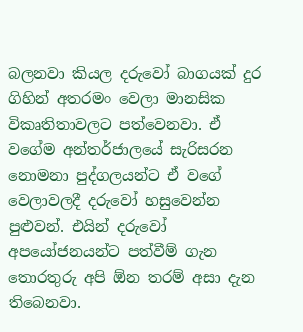බලනවා කියල දරුවෝ බාගයක් දුර ගිහින් අතරමං වෙලා මානසික විකෘතිතාවලට පත්වෙනවා. ඒ වගේම අන්තර්ජාලයේ සැරිසරන නොමනා පුද්ගලයන්ට ඒ වගේ වෙලාවලදී දරුවෝ හසුවෙන්න පුළුවන්. එයින් දරුවෝ අපයෝජනයන්ට පත්වීම් ගැන තොරතුරු අපි ඕන තරම් අසා දැන තිබෙනවා.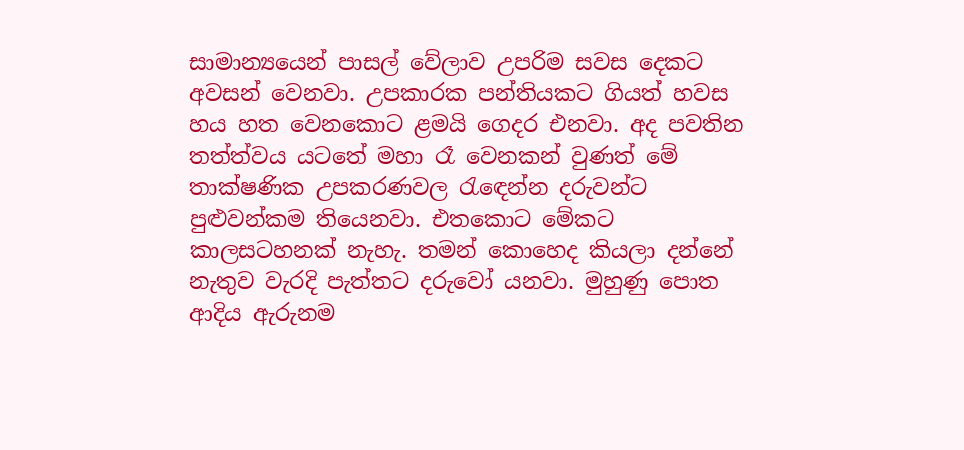සාමාන්‍යයෙන් පාසල් වේලාව උපරිම සවස දෙකට අවසන් වෙනවා. උපකාරක පන්තියකට ගියත් හවස හය හත වෙනකොට ළමයි ගෙදර එනවා. අද පවතින තත්ත්වය යටතේ මහා රෑ වෙනකන් වුණත් මේ තාක්ෂණික උපකරණවල රැඳෙන්න දරුවන්ට පුළුවන්කම තියෙනවා. එතකොට මේකට කාලසටහනක් නැහැ. තමන් කොහෙද කියලා දන්නේ නැතුව වැරදි පැත්තට දරුවෝ යනවා. මුහුණු පොත ආදිය ඇරුනම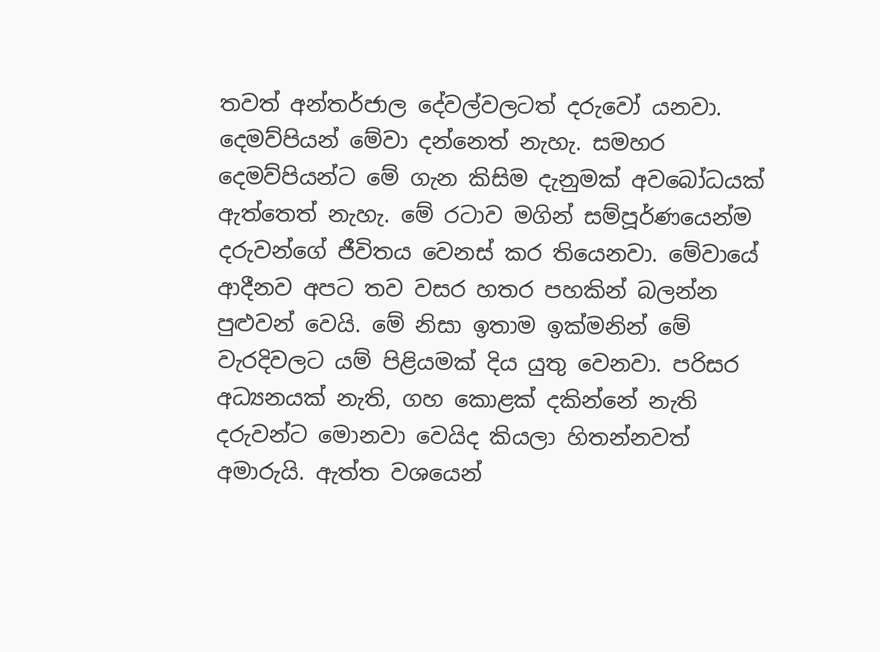තවත් අන්තර්ජාල දේවල්වලටත් දරුවෝ යනවා. දෙමව්පියන් මේවා දන්නෙත් නැහැ. සමහර දෙමව්පියන්ට මේ ගැන කිසිම දැනුමක් අවබෝධයක් ඇත්තෙත් නැහැ. මේ රටාව මගින් සම්පූර්ණයෙන්ම දරුවන්ගේ ජීවිතය වෙනස් කර තියෙනවා. මේවායේ ආදීනව අපට තව වසර හතර පහකින් බලන්න පුළුවන් වෙයි. මේ නිසා ඉතාම ඉක්මනින් මේ වැරදිවලට යම් පිළියමක් දිය යුතු වෙනවා. පරිසර අධ්‍යනයක් නැති, ගහ කොළක් දකින්නේ නැති දරුවන්ට මොනවා වෙයිද කියලා හිතන්නවත් අමාරුයි. ඇත්ත වශයෙන්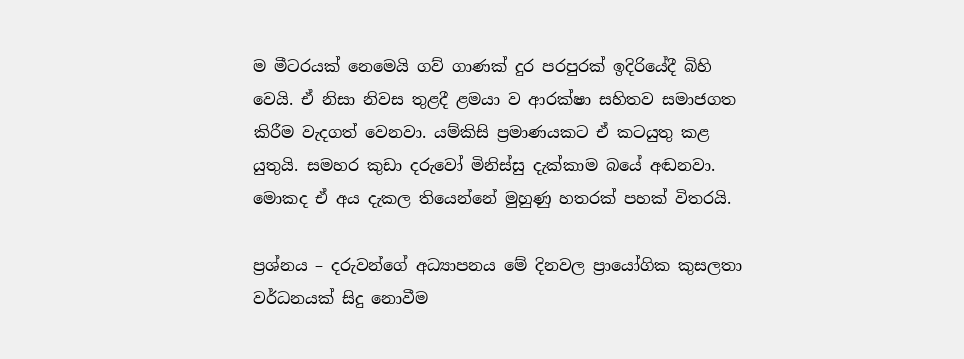ම මීටරයක් නෙමෙයි ගව් ගාණක් දුර පරපුරක් ඉදිරියේදී බිහි වෙයි. ඒ නිසා නිවස තුළදී ළමයා ව ආරක්ෂා සහිතව සමාජගත කිරීම වැදගත් වෙනවා. යම්කිසි ප්‍රමාණයකට ඒ කටයුතු කළ යුතුයි. සමහර කුඩා දරුවෝ මිනිස්සු දැක්කාම බයේ අඬනවා. මොකද ඒ අය දැකල තියෙන්නේ මුහුණු හතරක් පහක් විතරයි.

ප්‍රශ්නය – දරුවන්ගේ අධ්‍යාපනය මේ දිනවල ප්‍රායෝගික කුසලතා වර්ධනයක් සිදු නොවීම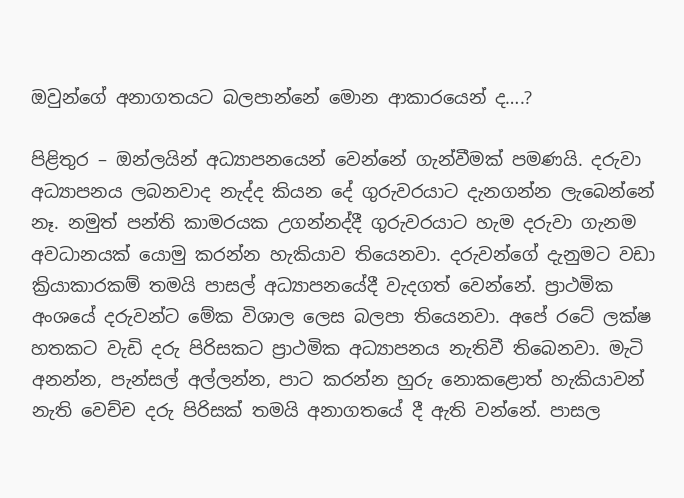ඔවුන්ගේ අනාගතයට බලපාන්නේ මොන ආකාරයෙන් ද….?

පිළිතුර – ඔන්ලයින් අධ්‍යාපනයෙන් වෙන්නේ ගැන්වීමක් පමණයි. දරුවා අධ්‍යාපනය ලබනවාද නැද්ද කියන දේ ගුරුවරයාට දැනගන්න ලැබෙන්නේ නෑ. නමුත් පන්ති කාමරයක උගන්නද්දී ගුරුවරයාට හැම දරුවා ගැනම අවධානයක් යොමු කරන්න හැකියාව තියෙනවා. දරුවන්ගේ දැනුමට වඩා ක්‍රියාකාරකම් තමයි පාසල් අධ්‍යාපනයේදී වැදගත් වෙන්නේ. ප්‍රාථමික අංශයේ දරුවන්ට මේක විශාල ලෙස බලපා තියෙනවා. අපේ රටේ ලක්ෂ හතකට වැඩි දරු පිරිසකට ප්‍රාථමික අධ්‍යාපනය නැතිවී තිබෙනවා. මැටි අනන්න, පැන්සල් අල්ලන්න, පාට කරන්න හුරු නොකළොත් හැකියාවන් නැති වෙච්ච දරු පිරිසක් තමයි අනාගතයේ දී ඇති වන්නේ. පාසල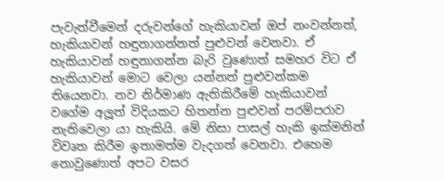පැවැත්වීමෙන් දරුවන්ගේ හැකියාවන් ඔප් නංවන්නත්, හැකියාවන් හඳුනාගන්නත් පුළුවන් වෙනවා. ඒ හැකියාවන් හඳුනාගන්න බැරි වුණොත් සමහර විට ඒ හැකියාවන් මොට වෙලා යන්නත් පුළුවන්කම තියෙනවා. නව නිර්මාණ ඇතිකිරීමේ හැකියාවන් වගේම අලූත් විදියකට හිතන්න පුළුවන් පරම්පරාව නැතිවෙලා යා හැකියි. මේ නිසා පාසල් හැකි ඉක්මනින් විවෘත කිරීම ඉතාමත්ම වැදගත් වෙනවා. එහෙම නොවුණොත් අපට වසර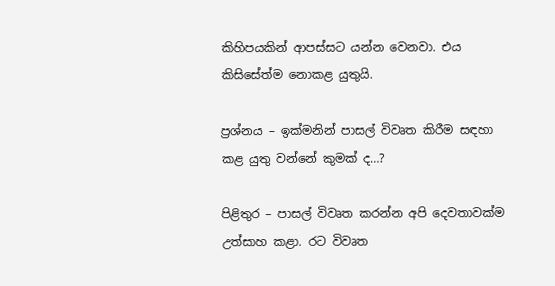කිහිපයකින් ආපස්සට යන්න වෙනවා. එය කිසිසේත්ම නොකළ යුතුයි.

ප්‍රශ්නය – ඉක්මනින් පාසල් විවෘත කිරීම සඳහා කළ යුතු වන්නේ කුමක් ද…?

පිළිතුර – පාසල් විවෘත කරන්න අපි දෙවතාවක්ම උත්සාහ කළා. රට විවෘත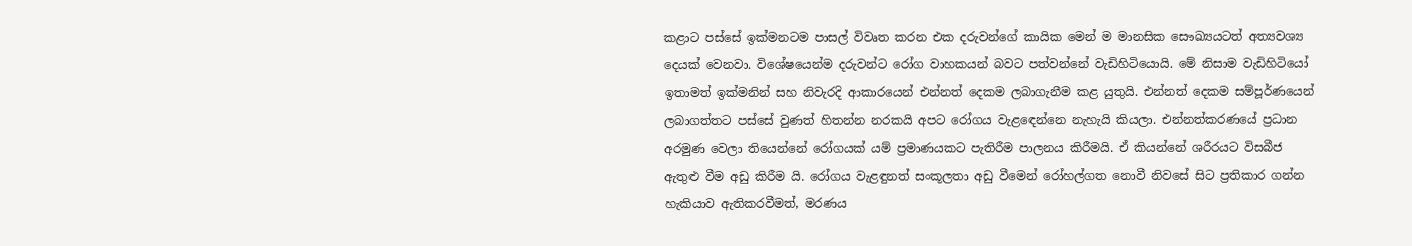කළාට පස්සේ ඉක්මනටම පාසල් විවෘත කරන එක දරුවන්ගේ කායික මෙන් ම මානසික සෞඛ්‍යයටත් අත්‍යවශ්‍ය දෙයක් වෙනවා. විශේෂයෙන්ම දරුවන්ට රෝග වාහකයන් බවට පත්වන්නේ වැඩිහිටියොයි. මේ නිසාම වැඩිහිටියෝ ඉතාමත් ඉක්මනින් සහ නිවැරදි ආකාරයෙන් එන්නත් දෙකම ලබාගැනීම කළ යුතුයි. එන්නත් දෙකම සම්පූර්ණයෙන් ලබාගත්තට පස්සේ වුණත් හිතන්න නරකයි අපට රෝගය වැළඳෙන්නෙ නැහැයි කියලා. එන්නත්කරණයේ ප්‍රධාන අරමුණ වෙලා තියෙන්නේ රෝගයක් යම් ප්‍රමාණයකට පැතිරීම පාලනය කිරීමයි. ඒ කියන්නේ ශරීරයට විසබීජ ඇතුළු වීම අඩු කිරීම යි. රෝගය වැළඳුනත් සංකූලතා අඩු වීමෙන් රෝහල්ගත නොවී නිවසේ සිට ප්‍රතිකාර ගන්න හැකියාව ඇතිකරවීමත්, මරණය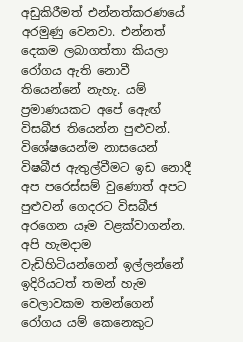අඩුකිරීමත් එන්නත්කරණයේ අරමුණු වෙනවා. එන්නත් දෙකම ලබාගත්තා කියලා රෝගය ඇති නොවී තියෙන්නේ නැහැ. යම් ප්‍රමාණයකට අපේ ඇෙඟ් විසබීජ තියෙන්න පුළුවන්. විශේෂයෙන්ම නාසයෙන් විෂබීජ ඇතුල්වීමට ඉඩ නොදී අප පරෙස්සම් වුණොත් අපට පුළුවන් ගෙදරට විසබීජ අරගෙන යෑම වළක්වාගන්න. අපි හැමදාම වැඩිහිටියන්ගෙන් ඉල්ලන්නේ ඉදිරියටත් තමන් හැම වෙලාවකම තමන්ගෙන් රෝගය යම් කෙනෙකුට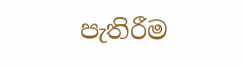පැතිරීම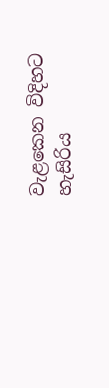වැළකෙන විදිහට හැසිරිය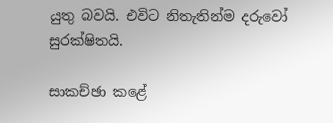යුතු බවයි. එවිට නිතැතින්ම දරුවෝ සුරක්ෂිතයි.

සාකච්ඡා කළේ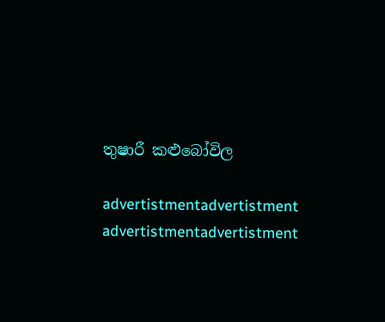තුෂාරී කළුබෝවිල

advertistmentadvertistment
advertistmentadvertistment